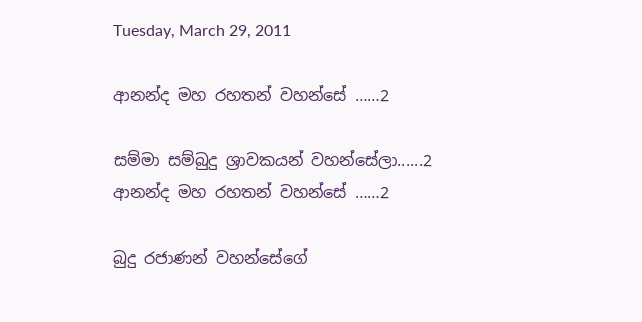Tuesday, March 29, 2011

ආනන්ද මහ රහතන් වහන්සේ ……2

සම්මා සම්බුදු ශ්‍රාවකයන් වහන්සේලා......2
ආනන්ද මහ රහතන් වහන්සේ ……2

බුදු රජාණන් වහන්සේගේ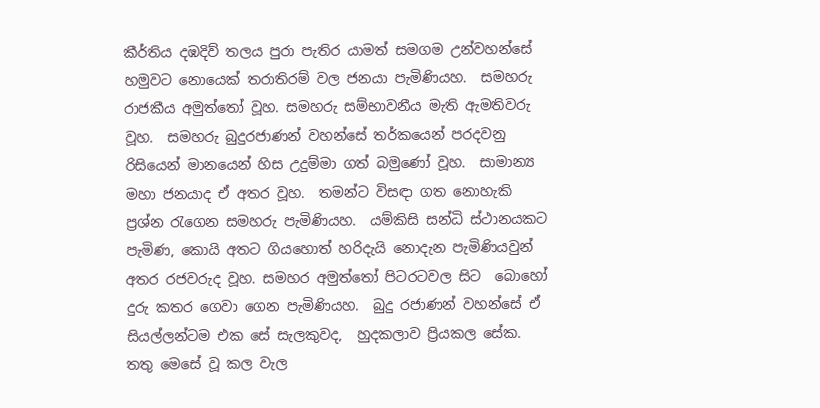කීර්තිය දඹදිව් තලය පුරා පැතිර යාමත් සමගම උන්වහන්සේ හමුවට නොයෙක් තරාතිරම් වල ජනයා පැමිණියහ.  සමහරු රාජකීය අමුත්තෝ වූහ. සමහරු සම්භාවනීය මැති ඇමතිවරු වූහ.  සමහරු බුදුරජාණන් වහන්සේ තර්කයෙන් පරදවනු රිසියෙන් මානයෙන් හිස උදුම්මා ගත් බමුණෝ වූහ.  සාමාන්‍ය මහා ජනයාද ඒ අතර වූහ.  තමන්ට විසඳා ගත නොහැකි ප්‍රශ්න රැගෙන සමහරු පැමිණියහ.  යම්කිසි සන්ධි ස්ථානයකට පැමිණ, කොයි අතට ගියහොත් හරිදැයි නොදැන පැමිණියවුන් අතර රජවරුද වූහ. සමහර අමුත්තෝ පිටරටවල සිට  බොහෝ දුරු කතර ගෙවා ගෙන පැමිණියහ.  බුදු රජාණන් වහන්සේ ඒ සියල්ලන්ටම එක සේ සැලකුවද,  හුදකලාව ප්‍රියකල සේක.  තතු මෙසේ වූ කල වැල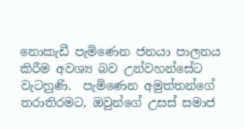නොකැඩී පැමිණෙන ජනයා පාලනය කිරීම අවශ්‍ය බව උන්වහන්සේට වැටහුණි.  පැමිණෙන අමුත්තන්ගේ තරාතිරමට, ඔවුන්ගේ උසස් සමාජ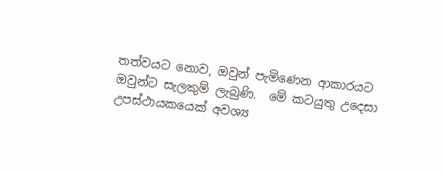තත්වයට නොව, ඔවුන් පැමිණෙන ආකාරයට ඔවුන්ට සැලකුම් ලැබුණි.  මේ කටයුතු උදෙසා උපස්ථායකයෙක් අවශ්‍ය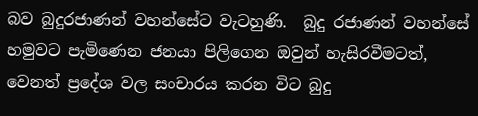බව බුදුරජාණන් වහන්සේට වැටහුණි.  බුදු රජාණන් වහන්සේ හමුවට පැමිණෙන ජනයා පිලිගෙන ඔවුන් හැසිරවීමටත්, වෙනත් ප්‍රදේශ වල සංචාරය කරන විට බුදු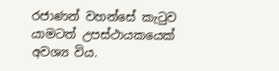රජාණන් වහන්සේ කැටුව යාමටත් උපස්ථායකයෙක් අවශ්‍ය විය.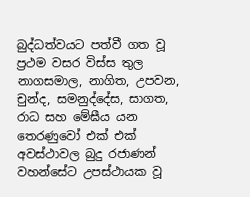බුද්ධත්වයට පත්වී ගත වූ ප්‍රථම වසර විස්ස තුල නාගසමාල, නාගිත, උපවන, චුන්ද, සමනුද්දේස, සාගත, රාධ සහ මේඝීය යන තෙරණුවෝ එක් එක් අවස්ථාවල බුදු රජාණන් වහන්සේට උපස්ථායක වූ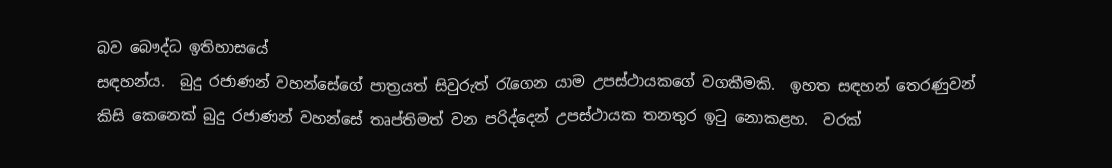බව බෞද්ධ ඉතිහාසයේ
සඳහන්ය.  බුදු රජාණන් වහන්සේගේ පාත්‍රයත් සිවුරුත් රැගෙන යාම උපස්ථායකගේ වගකීමකි.  ඉහත සඳහන් තෙරණුවන්
කිසි කෙනෙක් බුදු රජාණන් වහන්සේ තෘප්තිමත් වන පරිද්දෙන් උපස්ථායක තනතුර ඉටු නොකළහ.  වරක්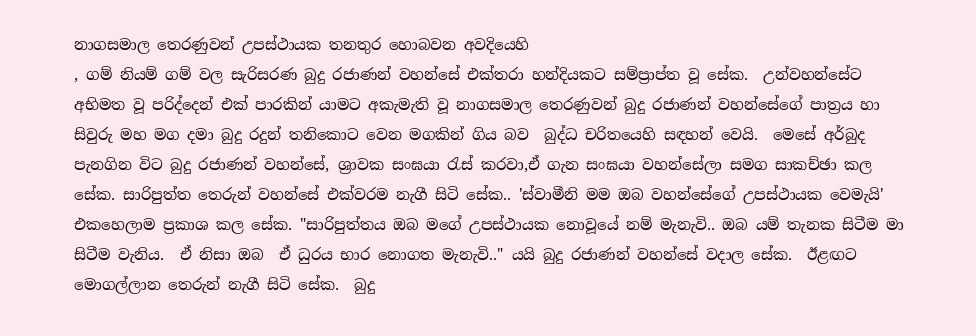නාගසමාල තෙරණුවන් උපස්ථායක තනතුර හොබවන අවදියෙහි
, ගම් නියම් ගම් වල සැරිසරණ බුදු රජාණන් වහන්සේ එක්තරා හන්දියකට සම්ප්‍රාප්ත වූ සේක.  උන්වහන්සේට අභිමත වූ පරිද්දෙන් එක් පාරකින් යාමට අකැමැති වූ නාගසමාල තෙරණුවන් බුදු රජාණන් වහන්සේගේ පාත්‍රය හා සිවුරු මහ මග දමා බුදු රදුන් තනිකොට වෙන මගකින් ගිය බව  බුද්ධ චරිතයෙහි සඳහන් වෙයි.  මෙසේ අර්බුද පැනගින විට බුදු රජාණන් වහන්සේ, ශ්‍රාවක සංඝයා රැස් කරවා,ඒ ගැන සංඝයා වහන්සේලා සමග සාකච්ඡා කල සේක. සාරිපුත්ත තෙරුන් වහන්සේ එක්වරම නැගී සිටි සේක.. 'ස්වාමීනි මම ඔබ වහන්සේගේ උපස්ථායක වෙමැයි' එකහෙලාම ප්‍රකාශ කල සේක. "සාරිපුත්තය ඔබ මගේ උපස්ථායක නොවූයේ නම් මැනැවි.. ඔබ යම් තැනක සිටීම මා සිටීම වැනිය.  ඒ නිසා ඔබ  ඒ ධුරය භාර නොගත මැනැවි.." යයි බුදු රජාණන් වහන්සේ වදාල සේක.  ඊළඟට මොගල්ලාන තෙරුන් නැගී සිටි සේක.  බුදු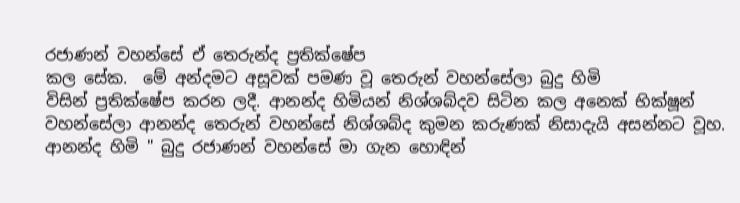රජාණන් වහන්සේ ඒ තෙරුන්ද ප්‍රතික්ෂේප
කල සේක.  මේ අන්දමට අසූවක් පමණ වූ තෙරුන් වහන්සේලා බුදු හිමි
විසින් ප්‍රතික්ෂේප කරන ලදී. ආනන්ද හිමියන් නිශ්ශබ්දව සිටින කල අනෙක් භික්ෂූන් වහන්සේලා ආනන්ද තෙරුන් වහන්සේ නිශ්ශබ්ද කුමන කරුණක් නිසාදැයි අසන්නට වූහ. ආනන්ද හිමි " බුදු රජාණන් වහන්සේ මා ගැන හොඳින්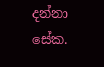දන්නා සේක.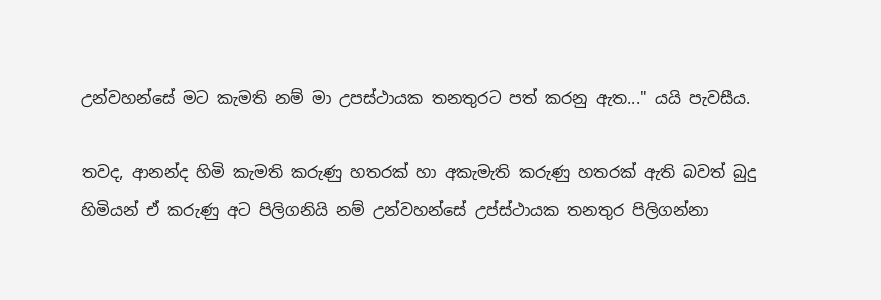උන්වහන්සේ මට කැමති නම් මා උපස්ථායක තනතුරට පත් කරනු ඇත..." යයි පැවසීය.

තවද, ආනන්ද හිමි කැමති කරුණු හතරක් හා අකැමැති කරුණු හතරක් ඇති බවත් බුදු හිමියන් ඒ කරුණු අට පිලිගනියි නම් උන්වහන්සේ උප්ස්ථායක තනතුර පිලිගන්නා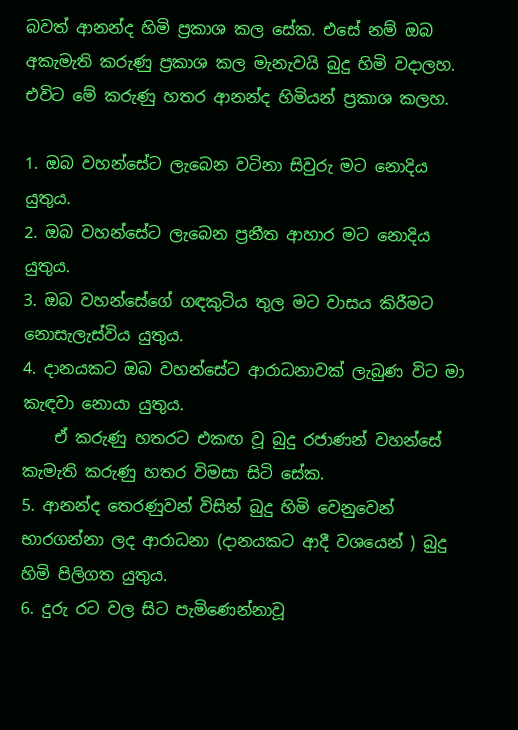බවත් ආනන්ද හිමි ප්‍රකාශ කල සේක. එසේ නම් ඔබ අකැමැති කරුණු ප්‍රකාශ කල මැනැවයි බුදු හිමි වදාලහ. එවිට මේ කරුණු හතර ආනන්ද හිමියන් ප්‍රකාශ කලහ.

1. ඔබ වහන්සේට ලැබෙන වටිනා සිවුරු මට නොදිය යුතුය.
2. ඔබ වහන්සේට ලැබෙන ප්‍රනීත ආහාර මට නොදිය යුතුය.
3. ඔබ වහන්සේගේ ගඳකුටිය තුල මට වාසය කිරීමට නොසැලැස්විය යුතුය.
4. දානයකට ඔබ වහන්සේට ආරාධනාවක් ලැබුණ විට මා කැඳවා නොයා යුතුය.
    ඒ කරුණු හතරට එකඟ වූ බුදු රජාණන් වහන්සේ කැමැති කරුණු හතර විමසා සිටි සේක.
5. ආනන්ද තෙරණුවන් විසින් බුදු හිමි වෙනුවෙන් භාරගන්නා ලද ආරාධනා (දානයකට ආදී වශයෙන් ) බුදු හිමි පිලිගත යුතුය.
6. දුරු රට වල සිට පැමිණෙන්නාවූ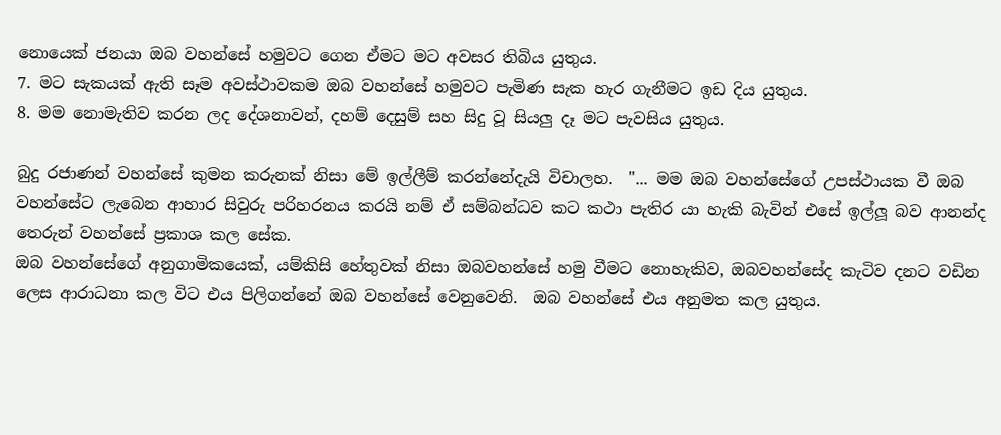නොයෙක් ජනයා ඔබ වහන්සේ හමුවට ගෙන ඒමට මට අවසර තිබිය යුතුය.
7. මට සැකයක් ඇති සෑම අවස්ථාවකම ඔබ වහන්සේ හමුවට පැමිණ සැක හැර ගැනීමට ඉඩ දිය යුතුය.
8. මම නොමැතිව කරන ලද දේශනාවන්, දහම් දෙසුම් සහ සිදු වූ සියලු දෑ මට පැවසිය යුතුය.

බුදු රජාණන් වහන්සේ කුමන කරුනක් නිසා මේ ඉල්ලීම් කරන්නේදැයි විචාලහ.  "... මම ඔබ වහන්සේගේ උපස්ථායක වී ඔබ වහන්සේට ලැබෙන ආහාර සිවුරු පරිහරනය කරයි නම් ඒ සම්බන්ධව කට කථා පැතිර යා හැකි බැවින් එසේ ඉල්ලූ බව ආනන්ද තෙරුන් වහන්සේ ප්‍රකාශ කල සේක.
ඔබ වහන්සේගේ අනුගාමිකයෙක්, යම්කිසි හේතුවක් නිසා ඔබවහන්සේ හමු වීමට නොහැකිව, ඔබවහන්සේද කැටිව දනට වඩින ලෙස ආරාධනා කල විට එය පිලිගන්නේ ඔබ වහන්සේ වෙනුවෙනි.  ඔබ වහන්සේ එය අනුමත කල යුතුය.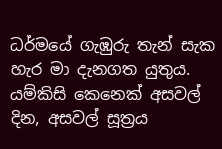ධර්මයේ ගැඹුරු තැන් සැක හැර මා දැනගත යුතුය.  යම්කිසි කෙනෙක් අසවල් දින, අසවල් සූත්‍රය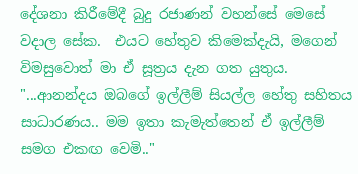දේශනා කිරීමේදී බුදු රජාණන් වහන්සේ මෙසේ වදාල සේක.  එයට හේතුව කිමෙක්දැයි, මගෙන් විමසුවොත් මා ඒ සූත්‍රය දැන ගත යුතුය.   "...ආනන්දය ඔබගේ ඉල්ලීම් සියල්ල හේතු සහිතය සාධාරණය.. මම ඉතා කැමැත්තෙන් ඒ ඉල්ලීම් සමග එකඟ වෙමි.."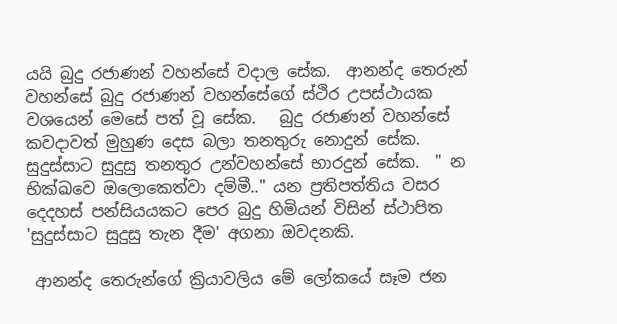යයි බුදු රජාණන් වහන්සේ වදාල සේක.  ආනන්ද තෙරුන් වහන්සේ බුදු රජාණන් වහන්සේගේ ස්ථිර උපස්ථායක වශයෙන් මෙසේ පත් වූ සේක.   බුදු රජාණන් වහන්සේ කවදාවත් මුහුණ දෙස බලා තනතුරු නොදුන් සේක.  සුදුස්සාට සුදුසු තනතුර උන්වහන්සේ භාරදුන් සේක.  " න භික්ඛවෙ ඔලොකෙත්වා දම්මී.." යන ප්‍රතිපත්තිය වසර දෙදහස් පන්සියයකට පෙර බුදු හිමියන් විසින් ස්ථාපිත 'සුදුස්සාට සුදුසු තැන දීම' අගනා ඔවදනකි.

 ආනන්ද තෙරුන්ගේ ක්‍රියාවලිය මේ ලෝකයේ සෑම ජන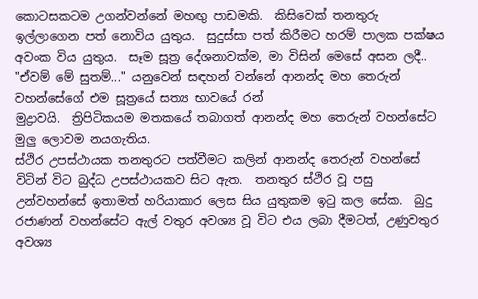කොටසකටම උගන්වන්නේ මහඟු පාඩමකි.  කිසිවෙක් තනතුරු ඉල්ලාගෙන පත් නොවිය යුතුය.  සුදුස්සා පත් කිරීමට හරම් පාලක පක්ෂය අවංක විය යුතුය.  සෑම සූත්‍ර දේශනාවක්ම, මා විසින් මෙසේ අසන ලදී.. "ඒවම් මේ සුතම්..." යනුවෙන් සඳහන් වන්නේ ආනන්ද මහ තෙරුන් වහන්සේගේ එම සූත්‍රයේ සත්‍ය භාවයේ රන්
මුද්‍රාවයි.  ත්‍රිපිටිකයම මතකයේ තබාගත් ආනන්ද මහ තෙරුන් වහන්සේට මුලු ලොවම නයගැතිය.
ස්ථිර උපස්ථායක තනතුරට පත්වීමට කලින් ආනන්ද තෙරුන් වහන්සේ විටින් විට බුද්ධ උපස්ථායකව සිට ඇත.  තනතුර ස්ථිර වූ පසු උන්වහන්සේ ඉතාමත් හරියාකාර ලෙස සිය යුතුකම ඉටු කල සේක.  බුදු රජාණන් වහන්සේට ඇල් වතුර අවශ්‍ය වූ විට එය ලබා දීමටත්, උණුවතුර අවශ්‍ය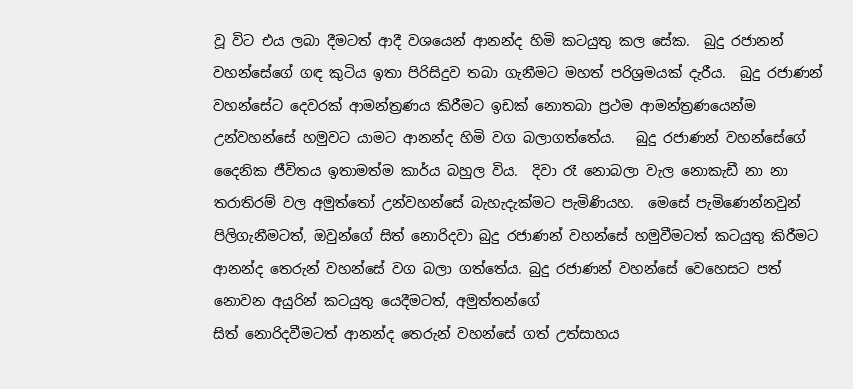වූ විට එය ලබා දීමටත් ආදී වශයෙන් ආනන්ද හිමි කටයුතු කල සේක.  බුදු රජානන් වහන්සේගේ ගඳ කුටිය ඉතා පිරිසිදුව තබා ගැනීමට මහත් පරිශ්‍රමයක් දැරීය.  බුදු රජාණන් වහන්සේට දෙවරක් ආමන්ත්‍රණය කිරීමට ඉඩක් නොතබා ප්‍රථම ආමන්ත්‍රණයෙන්ම උන්වහන්සේ හමුවට යාමට ආනන්ද හිමි වග බලාගත්තේය.   බුදු රජාණන් වහන්සේගේ දෛනික ජීවිතය ඉතාමත්ම කාර්ය බහුල විය.  දිවා රෑ නොබලා වැල නොකැඩී නා නා තරාතිරම් වල අමුත්තෝ උන්වහන්සේ බැහැදැක්මට පැමිණියහ.  මෙසේ පැමිණෙන්නවුන් පිලිගැනීමටත්, ඔවුන්ගේ සිත් නොරිදවා බුදු රජාණන් වහන්සේ හමුවීමටත් කටයුතු කිරීමට ආනන්ද තෙරුන් වහන්සේ වග බලා ගත්තේය. බුදු රජාණන් වහන්සේ වෙහෙසට පත් නොවන අයුරින් කටයුතු යෙදීමටත්, අමුත්තන්ගේ
සිත් නොරිදවීමටත් ආනන්ද තෙරුන් වහන්සේ ගත් උත්සාහය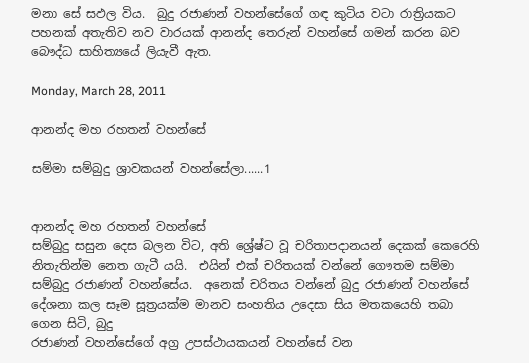මනා සේ සඵල විය.  බුදු රජාණන් වහන්සේගේ ගඳ කුටිය වටා රාත්‍රියකට පහනක් අතැතිව නව වාරයක් ආනන්ද තෙරුන් වහන්සේ ගමන් කරන බව බෞද්ධ සාහිත්‍යයේ ලියැවී ඇත.

Monday, March 28, 2011

ආනන්ද මහ රහතන් වහන්සේ

සම්මා සම්බුදු ශ්‍රාවකයන් වහන්සේලා......1


ආනන්ද මහ රහතන් වහන්සේ
සම්බුදු සසුන දෙස බලන විට, අති ශ්‍රේෂ්ට වූ චරිතාපදානයන් දෙකක් කෙරෙහි නිතැතින්ම නෙත ගැටී යයි.  එයින් එක් චරිතයක් වන්නේ ගෞතම සම්මා සම්බුදු රජාණන් වහන්සේය.  අනෙක් චරිතය වන්නේ බුදු රජාණන් වහන්සේ දේශනා කල සෑම සූත්‍රයක්ම මානව සංහතිය උදෙසා සිය මතකයෙහි තබා ගෙන සිටි, බුදු
රජාණන් වහන්සේගේ අග්‍ර උපස්ථායකයන් වහන්සේ වන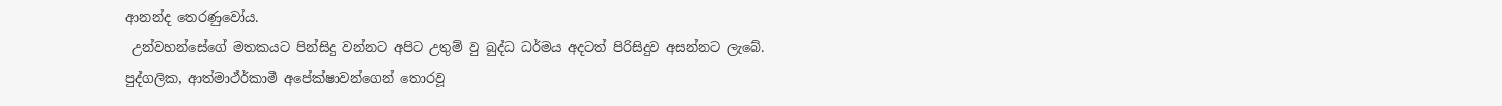ආනන්ද තෙරණුවෝය.
 උන්වහන්සේගේ මතකයට පින්සිදු වන්නට අපිට උතුම් වු බුද්ධ ධර්මය අදටත් පිරිසිදුව අසන්නට ලැබේ.  පුද්ගලික, ආත්මාථ්ර්‍කාමී අපේක්ෂාවන්ගෙන් තොරවූ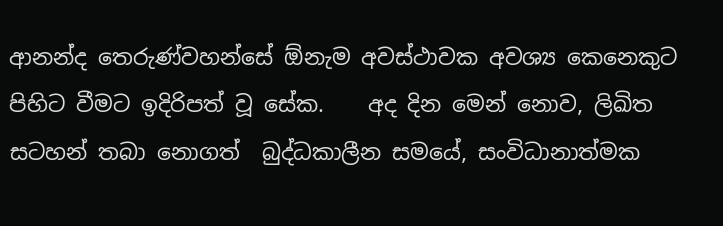ආනන්ද තෙරුණ්වහන්සේ ඕනැම අවස්ථාවක අවශ්‍ය කෙනෙකුට පිහිට වීමට ඉදිරිපත් වූ සේක.    අද දින මෙන් නොව, ලිඛිත සටහන් තබා නොගත්  බුද්ධකාලීන සමයේ, සංවිධානාත්මක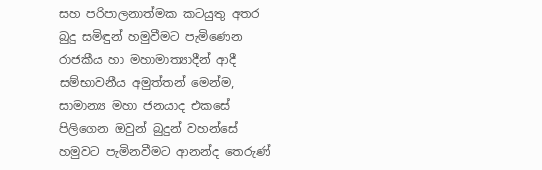සහ පරිපාලනාත්මක කටයුතු අතර බුදු සමිඳුන් හමුවීමට පැමිණෙන  රාජකීය හා මහාමාත්‍යාදීන් ආදී සම්භාවනීය අමුත්තන් මෙන්ම, සාමාන්‍ය මහා ජනයාද එකසේ පිලිගෙන ඔවුන් බුදුන් වහන්සේ හමුවට පැමිනවීමට ආනන්ද තෙරුණ්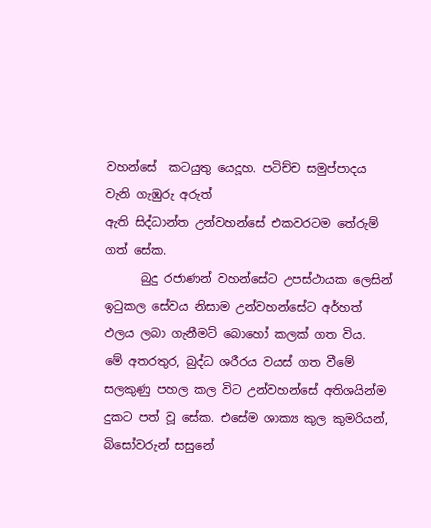වහන්සේ  කටයුතු යෙදූහ. පටිච්ච සමුප්පාදය වැනි ගැඹුරු අරුත්
ඇති සිද්ධාන්ත උන්වහන්සේ එකවරටම තේරුම් ගත් සේක.
      බුදු රජාණන් වහන්සේට උපස්ථායක ලෙසින් ඉටුකල සේවය නිසාම උන්වහන්සේට අර්හත් ඵලය ලබා ගැනීමට් බොහෝ කලක් ගත විය.  මේ අතරතුර, බුද්ධ ශරීරය වයස් ගත වීමේ සලකුණු පහල කල විට උන්වහන්සේ අතිශයින්ම දුකට පත් වූ සේක. එසේම ශාක්‍ය කුල කුමරියන්, බිසෝවරුන් සසුනේ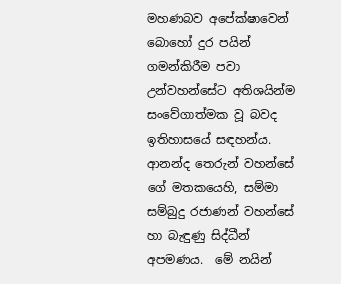මහණබව අපේක්ෂාවෙන් බොහෝ දුර පයින් ගමන්කිරීම පවා උන්වහන්සේට අතිශයින්ම සංවේගාත්මක වූ බවද ඉතිහාසයේ සඳහන්ය.  ආනන්ද තෙරුන් වහන්සේ ගේ මතකයෙහි, සම්මා සම්බුදු රජාණන් වහන්සේ හා බැඳුණු සිද්ධීන් අපමණය.  මේ නයින්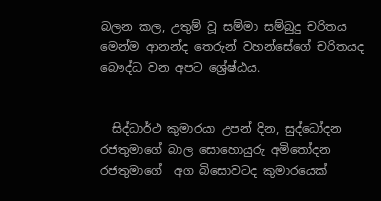බලන කල, උතුම් වූ සම්මා සම්බුදු චරිතය මෙන්ම ආනන්ද තෙරුන් වහන්සේගේ චරිතයද බෞද්ධ වන අපට ශ්‍රේෂ්ඨය.


  සිද්ධාර්ථ කුමාරයා උපන් දින, සුද්ධෝදන රජතුමාගේ බාල සොහොයුරු අමිතෝදන රජතුමාගේ  අග බිසොවටද කුමාරයෙක්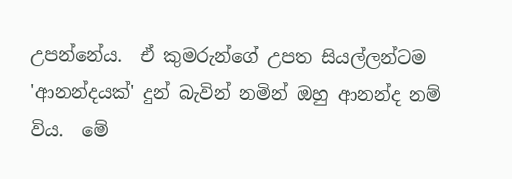උපන්නේය.  ඒ කුමරුන්ගේ උපත සියල්ලන්ටම 'ආනන්දයක්' දුන් බැවින් නමින් ඔහු ආනන්ද නම් විය.  මේ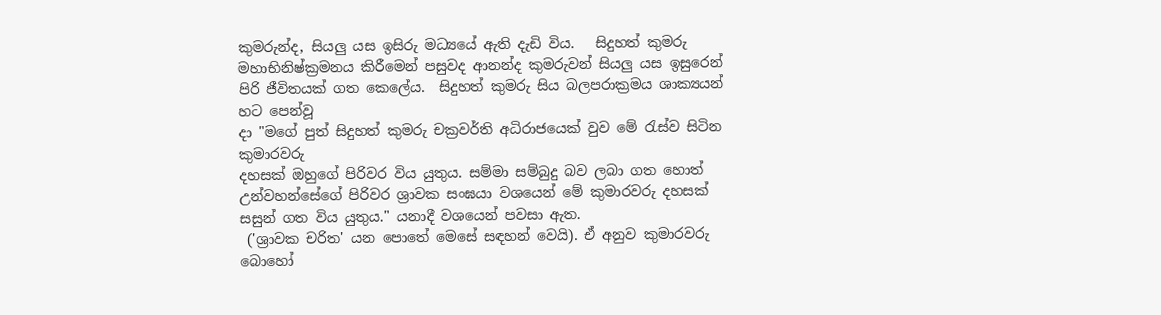කුමරුන්ද, සියලු යස ඉසිරු මධ්‍යයේ ඇති දැඩි විය.   සිදුහත් කුමරු මහාභිනිෂ්ක්‍රමනය කිරීමෙන් පසුවද ආනන්ද කුමරුවන් සියලු යස ඉසුරෙන් පිරි ජීවිතයක් ගත කෙලේය.  සිදුහත් කුමරු සිය බලපරාක්‍රමය ශාක්‍යයන් හට පෙන්වූ
දා "මගේ පුත් සිදුහත් කුමරු චක්‍රවර්ති අධිරාජයෙක් වුව මේ රැස්ව සිටින කුමාරවරු
දහසක් ඔහුගේ පිරිවර විය යුතුය. සම්මා සම්බුදු බව ලබා ගත හොත් උන්වහන්සේගේ පිරිවර ශ්‍රාවක සංඝයා වශයෙන් මේ කුමාරවරු දහසක් සසුන් ගත විය යුතුය." යනාදී වශයෙන් පවසා ඇත.
 ('ශ්‍රාවක චරිත' යන පොතේ මෙසේ සඳහන් වෙයි). ඒ අනුව කුමාරවරු බොහෝ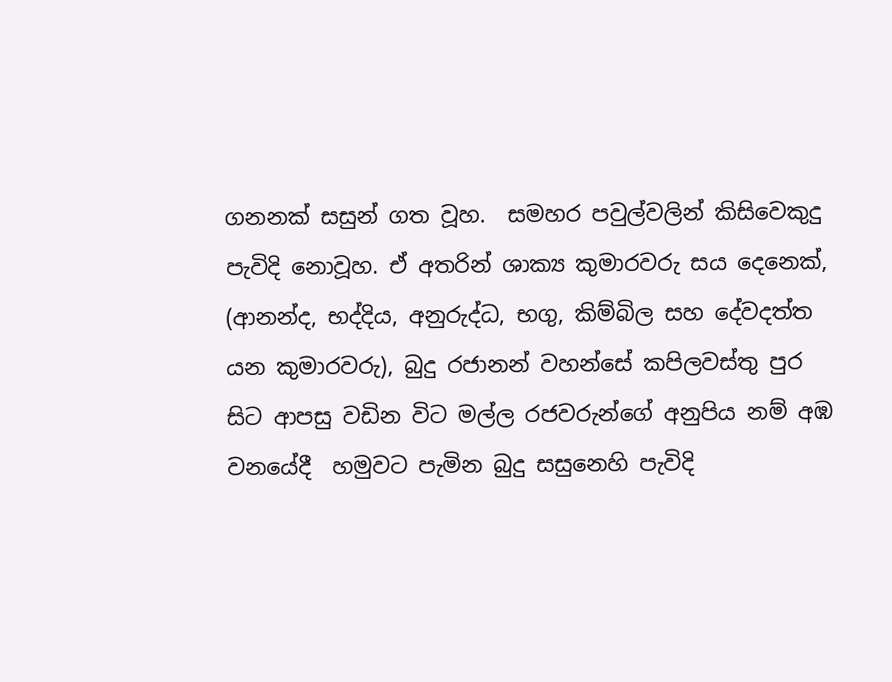ගනනක් සසුන් ගත වූහ.  සමහර පවුල්වලින් කිසිවෙකුදු පැවිදි නොවූහ. ඒ අතරින් ශාක්‍ය කුමාරවරු සය දෙනෙක්, (ආනන්ද, භද්දිය, අනුරුද්ධ, භගු, කිම්බිල සහ දේවදත්ත යන කුමාරවරු), බුදු රජානන් වහන්සේ කපිලවස්තු පුර සිට ආපසු වඩින විට මල්ල රජවරුන්ගේ අනුපිය නම් අඹ වනයේදී  හමුවට පැමින බුදු සසුනෙහි පැවිදි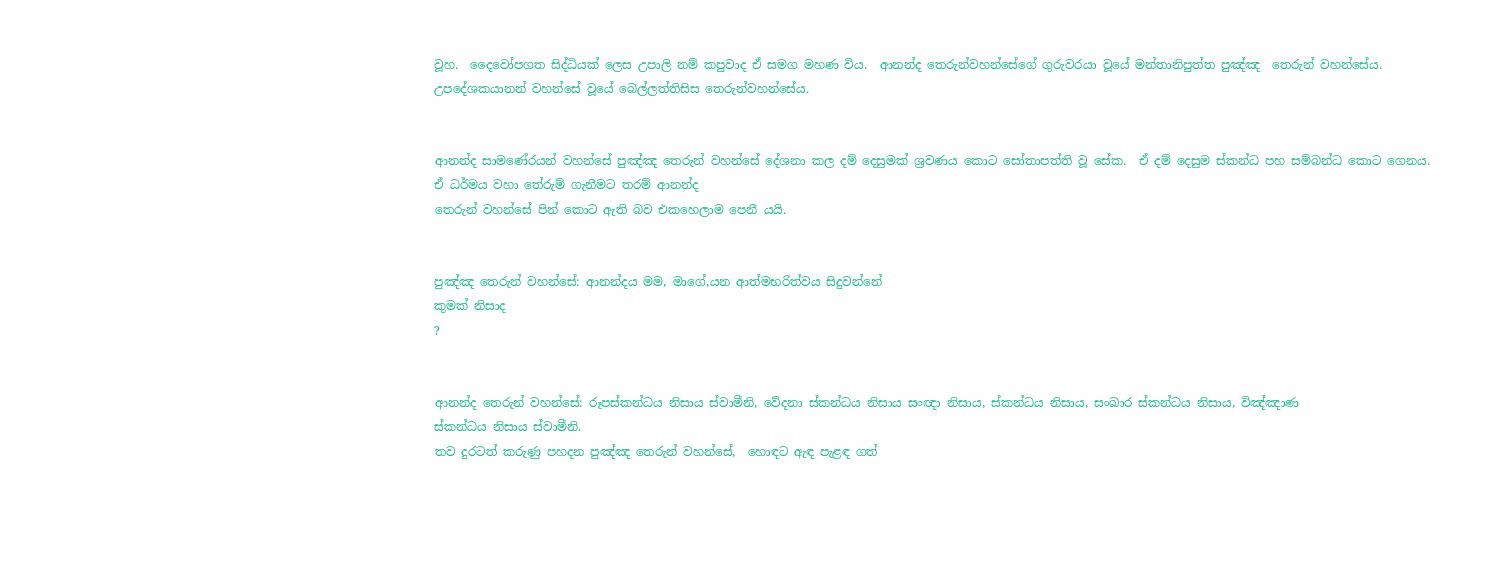වූහ.  දෛවෝපගත සිද්ධියක් ලෙස උපාලි නම් කපුවාද ඒ සමග මහණ විය.  ආනන්ද තෙරුන්වහන්සේගේ ගුරුවරයා වූයේ මන්තානිපුත්ත පුඤ්ඤ  තෙරුන් වහන්සේය.  උපදේශකයානන් වහන්සේ වූයේ බෙල්ලත්තිසිස තෙරුන්වහන්සේය.


ආනන්ද සාමණේරයන් වහන්සේ පුඤ්ඤ තෙරුන් වහන්සේ දේශනා කල දම් දෙසුමක් ශ්‍රවණය කොට සෝතාපත්ති වූ සේක.  ඒ දම් දෙසුම ස්කන්ධ පහ සම්බන්ධ කොට ගෙනය.  ඒ ධර්මය වහා තේරුම් ගැනීමට තරම් ආනන්ද
තෙරුන් වහන්සේ පින් කොට ඇති බව එකහෙලාම පෙනී යයි.


පුඤ්ඤ තෙරුන් වහන්සේ: ආනන්දය මම, මාගේ,යන ආත්මභරිත්වය සිදුවන්නේ
කුමක් නිසාද
?


ආනන්ද තෙරුන් වහන්සේ: රූපස්කන්ධය නිසාය ස්වාමීනි, වේදනා ස්කන්ධය නිසාය සංඥා නිසාය, ස්කන්ධය නිසාය, සංඛාර ස්කන්ධය නිසාය, විඤ්ඤාණ
ස්කන්ධය නිසාය ස්වාමීනි.
තව දුරටත් කරුණු පහදන පුඤ්ඤ තෙරුන් වහන්සේ,  හොඳට ඇඳ පැළඳ ගත්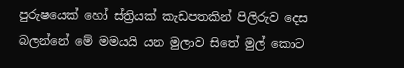පුරුෂයෙක් හෝ ස්ත්‍රියක් කැඩපතකින් පිලිරුව දෙස බලන්නේ මේ මමයයි යන මුලාව සිතේ මුල් කොට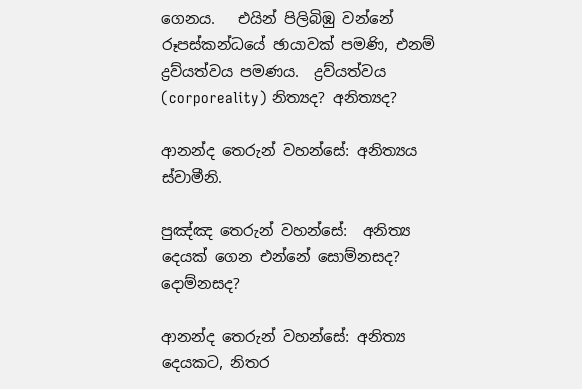ගෙනය.   එයින් පිලිබිඹු වන්නේ රූපස්කන්ධයේ ඡායාවක් පමණි, එනම් ද්‍රව්යත්වය පමණය.  ද්‍රව්යත්වය (corporeality) නිත්‍යද? අනිත්‍යද?

ආනන්ද තෙරුන් වහන්සේ: අනිත්‍යය ස්වාමීනි.

පුඤ්ඤ තෙරුන් වහන්සේ:  අනිත්‍ය දෙයක් ගෙන එන්නේ සොම්නසද? දොම්නසද?

ආනන්ද තෙරුන් වහන්සේ: අනිත්‍ය දෙයකට, නිතර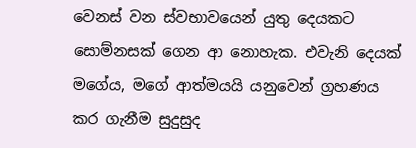වෙනස් වන ස්වභාවයෙන් යුතු දෙයකට  සොම්නසක් ගෙන ආ නොහැක. එවැනි දෙයක් මගේය, මගේ ආත්මයයි යනුවෙන් ග්‍රහණය කර ගැනීම සුදුසුද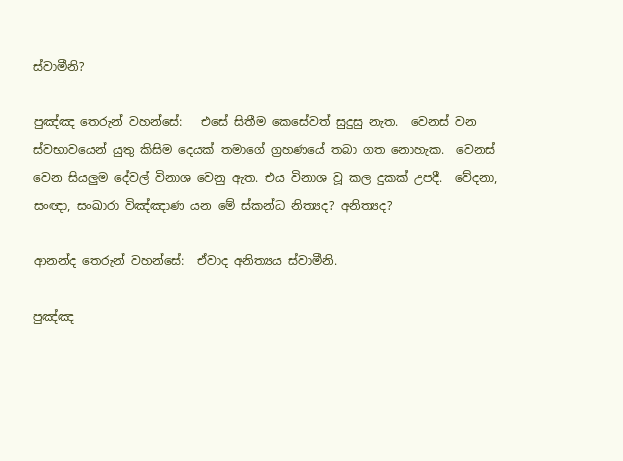ස්වාමීනි?

පුඤ්ඤ තෙරුන් වහන්සේ:   එසේ සිතීම කෙසේවත් සුදුසු නැත.  වෙනස් වන ස්වභාවයෙන් යුතු කිසිම දෙයක් තමාගේ ග්‍රහණයේ තබා ගත නොහැක.  වෙනස් වෙන සියලුම දේවල් විනාශ වෙනු ඇත. එය විනාශ වූ කල දුකක් උපදී.  වේදනා, සංඥා, සංඛාරා විඤ්ඤාණ යන මේ ස්කන්ධ නිත්‍යද? අනිත්‍යද?

ආනන්ද තෙරුන් වහන්සේ:  ඒවාද අනිත්‍යය ස්වාමීනි.

පුඤ්ඤ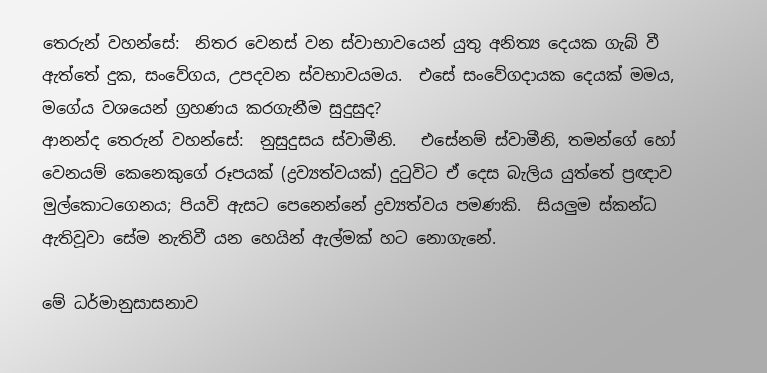තෙරුන් වහන්සේ:  නිතර වෙනස් වන ස්වාභාවයෙන් යුතු අනිත්‍ය දෙයක ගැබ් වී ඇත්තේ දුක, සංවේගය, උපදවන ස්වභාවයමය.  එසේ සංවේගදායක දෙයක් මමය, මගේය වශයෙන් ග්‍රහණය කරගැනීම සුදුසුද?
ආනන්ද තෙරුන් වහන්සේ:  නුසුදුසය ස්වාමීනි.   එසේනම් ස්වාමීනි, තමන්ගේ හෝ වෙනයම් කෙනෙකුගේ රූපයක් (ද්‍රව්‍යත්වයක්) දුටුවිට ඒ දෙස බැලිය යුත්තේ ප්‍රඥාව මුල්කොටගෙනය; පියවි ඇසට පෙනෙන්නේ ද්‍රව්‍යත්වය පමණකි.  සියලුම ස්කන්ධ
ඇතිවූවා සේම නැතිවී යන හෙයින් ඇල්මක් හට නොගැනේ.

මේ ධර්මානුසාසනාව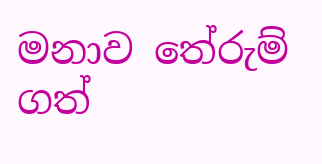මනාව තේරුම් ගත්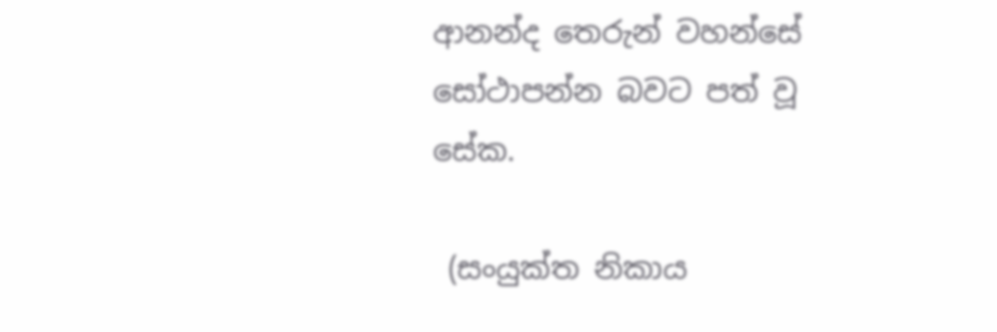ආනන්ද තෙරුන් වහන්සේ සෝථාපන්න බවට පත් වූ සේක.

 (සංයුක්ත නිකාය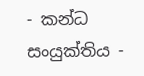- කන්ධ සංයුක්තිය -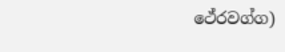ථේරවග්ග)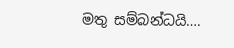මතු සම්බන්ධයි….